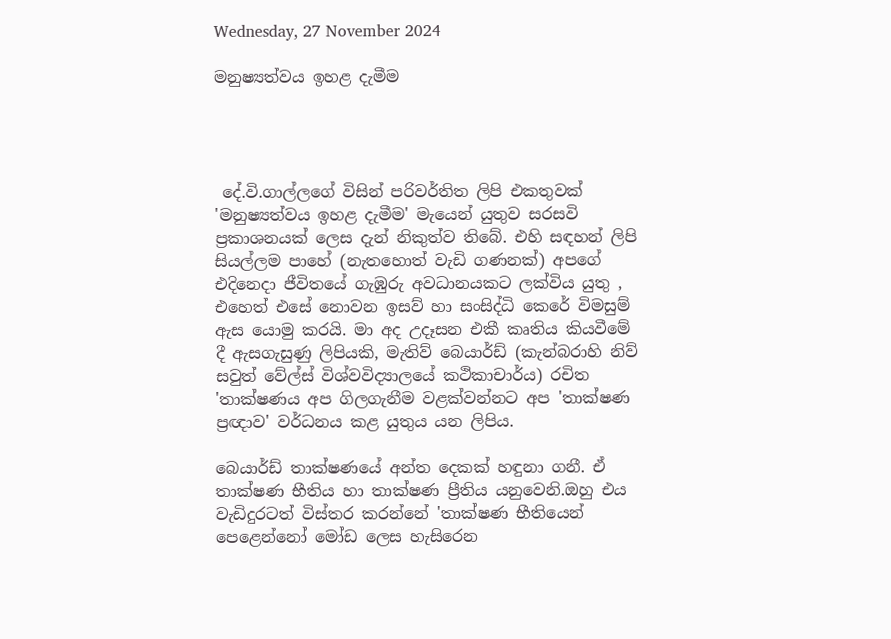Wednesday, 27 November 2024

මනුෂ්‍යත්වය ඉහළ දැමීම




 දේ.වි.ගාල්ලගේ විසින් පරිවර්තිත ලිපි එකතුවක් 'මනුෂ්‍යත්වය ඉහළ දැමීම' මැයෙන් යුතුව සරසවි ප්‍රකාශනයක් ලෙස දැන් නිකුත්ව තිබේ. එහි සඳහන් ලිපි සියල්ලම පාහේ (නැතහොත් වැඩි ගණනක්) අපගේ එදිනෙදා ජීවිතයේ ගැඹුරු අවධානයකට ලක්විය යුතු , එහෙත් එසේ නොවන ඉසව් හා සංසිද්ධි කෙරේ විමසුම් ඇස යොමු කරයි. මා අද උදෑසන එකී කෘතිය කියවීමේ දී ඇසගැසුණු ලිපියකි, මැතිව් බෙයාර්ඩ් (කැන්බරාහි නිව් සවුත් වේල්ස් විශ්වවිද්‍යාලයේ කථිකාචාර්ය) රචිත 'තාක්ෂණය අප ගිලගැනීම වළක්වන්නට අප 'තාක්ෂණ ප්‍රඥාව' වර්ධනය කළ යුතුය යන ලිපිය.

බෙයාර්ඩ් තාක්ෂණයේ අන්ත දෙකක් හඳුනා ගනී. ඒ තාක්ෂණ භීතිය හා තාක්ෂණ ප්‍රීතිය යනුවෙනි.ඔහු එය වැඩිදුරටත් විස්තර කරන්නේ 'තාක්ෂණ භීතියෙන් පෙළෙන්නෝ මෝඩ ලෙස හැසිරෙන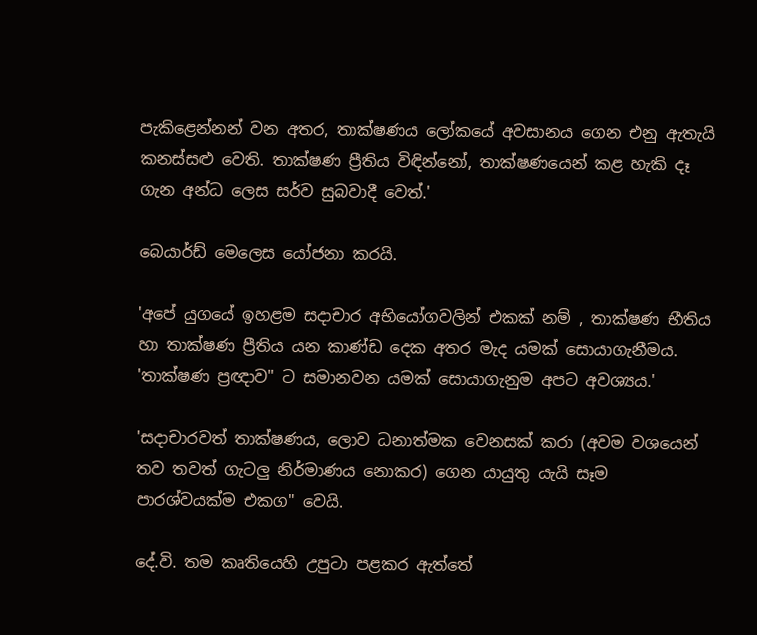පැකිළෙන්නන් වන අතර, තාක්ෂණය ලෝකයේ අවසානය ගෙන එනු ඇතැයි කනස්සළු වෙති. තාක්ෂණ ප්‍රීතිය විඳින්නෝ, තාක්ෂණයෙන් කළ හැකි දෑ ගැන අන්ධ ලෙස සර්ව සුබවාදී වෙත්.'

බෙයාර්ඩ් මෙලෙස යෝජනා කරයි.

'අපේ යුගයේ ඉහළම සදාචාර අභියෝගවලින් එකක් නම් , තාක්ෂණ භීතිය හා තාක්ෂණ ප්‍රීතිය යන කාණ්ඩ දෙක අතර මැද යමක් සොයාගැනීමය. 'තාක්ෂණ ප්‍රඥාව" ට සමානවන යමක් සොයාගැනුම අපට අවශ්‍යය.'

'සදාචාරවත් තාක්ෂණය, ලොව ධනාත්මක වෙනසක් කරා (අවම වශයෙන් තව තවත් ගැටලු නිර්මාණය නොකර) ගෙන යායුතු යැයි සෑම පාරශ්වයක්ම එකග" වෙයි.

දේ.වි. තම කෘතියෙහි උපුටා පළකර ඇත්තේ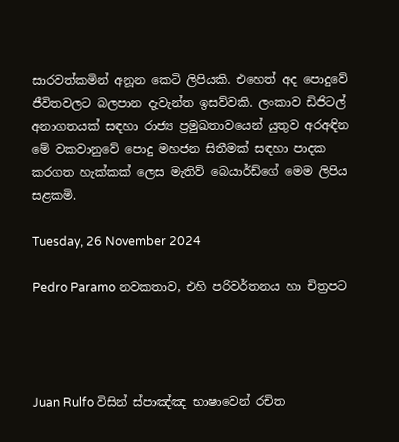සාරවත්කමින් අනූන කෙටි ලිපියකි. එහෙත් අද පොදුවේ ජීවිතවලට බලපාන දැවැන්ත ඉසව්වකි. ලංකාව ඩිජිටල් අනාගතයක් සඳහා රාජ්‍ය ප්‍රමුඛතාවයෙන් යුතුව අරඅඳින මේ වකවානුවේ පොදු මහජන සිතීමක් සඳහා පාදක කරගත හැක්කක් ලෙස මැතිව් බෙයාර්ඩ්ගේ මෙම ලිපිය සළකමි.

Tuesday, 26 November 2024

Pedro Paramo නවකතාව, එහි පරිවර්තනය හා චිත්‍රපට




Juan Rulfo විසින් ස්පාඤ්ඤ භාෂාවෙන් රචිත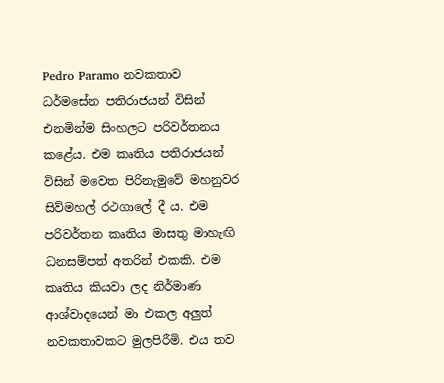Pedro Paramo නවකතාව ධර්මසේන පතිරාජයන් විසින් එනමින්ම සිංහලට පරිවර්තනය කළේය. එම කෘතිය පතිරාජයන් විසින් මවෙත පිරිනැමුවේ මහනුවර සිව්මහල් රථගාලේ දී ය. එම පරිවර්තන කෘතිය මාසතු මාහැඟි ධනසම්පත් අතරින් එකකි. එම කෘතිය කියවා ලද නිර්මාණ ආශ්වාදයෙන් මා එකල අලුත් නවකතාවකට මුලපිරීමි. එය තව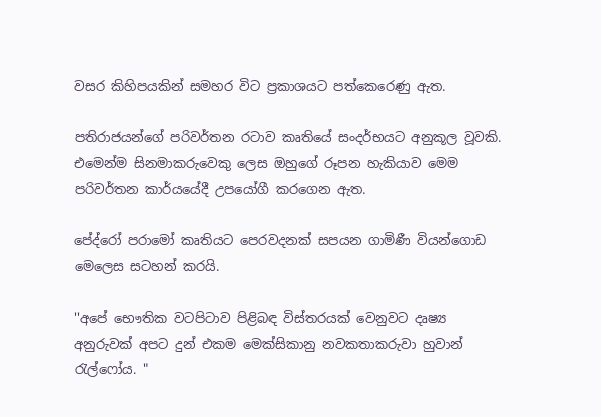වසර කිහිපයකින් සමහර විට ප්‍රකාශයට පත්කෙරෙණු ඇත.

පතිරාජයන්ගේ පරිවර්තන රටාව කෘතියේ සංදර්භයට අනුකූල වූවකි. එමෙන්ම සිනමාකරුවෙකු ලෙස ඔහුගේ රූපන හැකියාව මෙම පරිවර්තන කාර්යයේදී උපයෝගී කරගෙන ඇත.

පේද්රෝ පරාමෝ කෘතියට පෙරවදනක් සපයන ගාමිණී වියන්ගොඩ මෙලෙස සටහන් කරයි.

''අපේ භෞතික වටපිටාව පිළිබඳ විස්තරයක් වෙනුවට දෘෂ්‍ය අනුරුවක් අපට දුන් එකම මෙක්සිකානු නවකතාකරුවා හුවාන් රැල්ෆෝය. "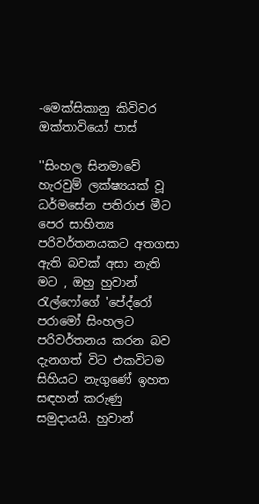-මෙක්සිකානු කිවිවර ඔක්තාවියෝ පාස්

''සිංහල සිනමාවේ හැරවුම් ලක්ෂ්‍යයක් වූ ධර්මසේන පතිරාජ මීට පෙර සාහිත්‍ය පරිවර්තනයකට අතගසා ඇති බවක් අසා නැති මට , ඔහු හුවාන් රැල්ෆෝගේ 'පේද්රෝ පරාමෝ සිංහලට පරිවර්තනය කරන බව දැනගත් විට එකවිටම සිහියට නැගුණේ ඉහත සඳහන් කරුණු සමුදායයි. හුවාන්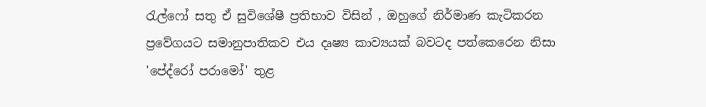රැල්ෆෝ සතු ඒ සුවිශේෂී ප්‍රතිභාව විසින් , ඔහුගේ නිර්මාණ කැටිකරන ප්‍රවේගයට සමානුපාතිකව එය දෘෂ්‍ය කාව්‍යයක් බවටද පත්කෙරෙන නිසා 'පේද්රෝ පරාමෝ' තුළ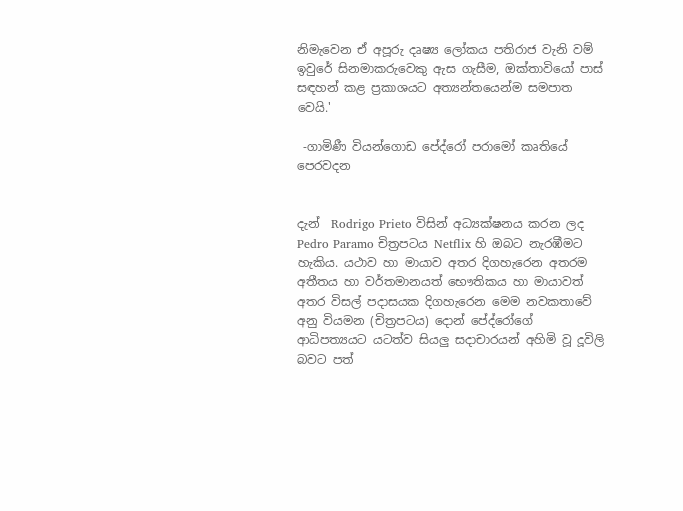නිමැවෙන ඒ අපූරු දෘෂ්‍ය ලෝකය පතිරාජ වැනි වම් ඉවුරේ සිනමාකරුවෙකු ඇස ගැසීම, ඔක්තාවියෝ පාස් සඳහන් කළ ප්‍රකාශයට අත්‍යන්තයෙන්ම සමපාත වෙයි.'

 -ගාමිණී වියන්ගොඩ පේද්රෝ පරාමෝ කෘතියේ පෙරවදන


දැන්  Rodrigo Prieto විසින් අධ්‍යක්ෂනය කරන ලද Pedro Paramo චිත්‍රපටය Netflix හි ඔබට නැරඹීමට හැකිය. යථාව හා මායාව අතර දිගහැරෙන අතරම අතීතය හා වර්තමානයත් භෞතිකය හා මායාවත් අතර විසල් පදාසයක දිගහැරෙන මෙම නවකතාවේ අනු වියමන (චිත්‍රපටය) දොන් පේද්රෝගේ ආධිපත්‍යයට යටත්ව සියලු සදාචාරයන් අහිමි වූ දූවිලි බවට පත්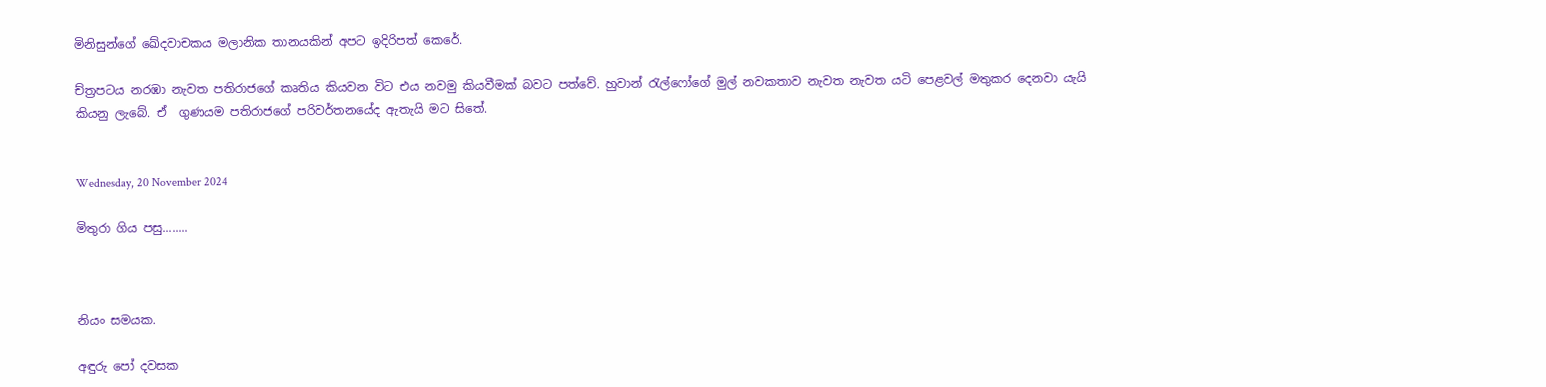මිනිසුන්ගේ ඛේදවාචකය මලානික තානයකින් අපට ඉදිරිපත් කෙරේ.

ච්ත්‍රපටය නරඹා නැවත පතිරාජගේ කෘතිය කියවන විට එය නවමු කියවීමක් බවට පත්වේ. හුවාන් රැල්ෆෝගේ මුල් නවකතාව නැවත නැවත යටි පෙළවල් මතුකර දෙනවා යැයි කියනු ලැබේ. ඒ  ගුණයම පතිරාජගේ පරිවර්තනයේද ඇතැයි මට සිතේ.


Wednesday, 20 November 2024

මිතුරා ගිය පසු........



නියං සමයක.

අඳුරු පෝ දවසක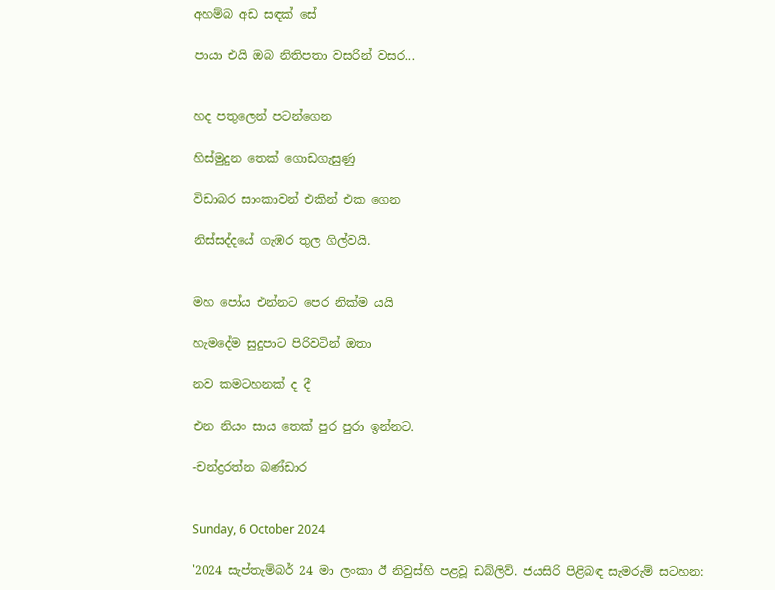අහම්බ අඩ සඳක් සේ

පායා එයි ඔබ නිතිපතා වසරින් වසර...


හද පතුලෙන් පටන්ගෙන

හිස්මුදුන තෙක් ගොඩගැසුණු

විඩාබර සාංකාවන් එකින් එක ගෙන

නිස්සද්දයේ ගැඹර තුල ගිල්වයි.


මහ පෝය එන්නට පෙර නික්ම යයි

හැමදේම සුදුපාට පිරිවටින් ඔතා

නව කමටහනක් ද දී

එන නියං සාය තෙක් පුර පුරා ඉන්නට.

-චන්ද්‍රරත්න බණ්ඩාර


Sunday, 6 October 2024

'2024 සැප්තැම්බර් 24 මා ලංකා ඊ නිවුස්හි පළවූ ඩබ්ලිව්. ජයසිරි පිළිබඳ සැමරුම් සටහන: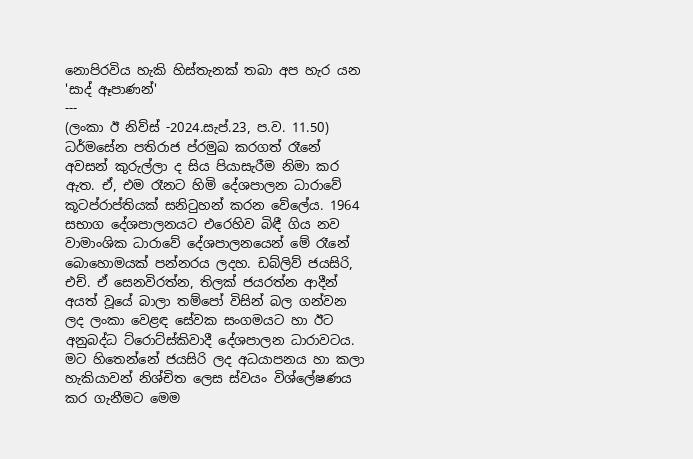නොපිරවිය හැකි හිස්තැනක් තබා අප හැර යන 'සාද් ඈපාණන්'
---
(ලංකා ඊ නිව්ස් -2024.සැප්.23, ප.ව. 11.50) ධර්මසේන පතිරාජ ප්රමුඛ කරගත් රෑනේ අවසන් කුරුල්ලා ද සිය පියාසැරීම නිමා කර ඇත. ඒ, එම රෑනට හිමි දේශපාලන ධාරාවේ කූටප්රාප්තියක් සනිටුහන් කරන වේලේය. 1964 සභාග දේශපාලනයට එරෙහිව බිඳී ගිය නව වාමාංශික ධාරාවේ දේශපාලනයෙන් මේ රෑනේ බොහොමයක් පන්නරය ලදහ. ඩබ්ලිව් ජයසිරි, එච්. ඒ සෙනවිරත්න, තිලක් ජයරත්න ආදීන් අයත් වූයේ බාලා තම්පෝ විසින් බල ගන්වන ලද ලංකා වෙළඳ සේවක සංගමයට හා ඊට අනුබද්ධ ට්රොට්ස්කිවාදී දේශපාලන ධාරාවටය. මට හිතෙන්නේ ජයසිරි ලද අධයාපනය හා කලා හැකියාවන් නිශ්චිත ලෙස ස්වයං විශ්ලේෂණය කර ගැනීමට මෙම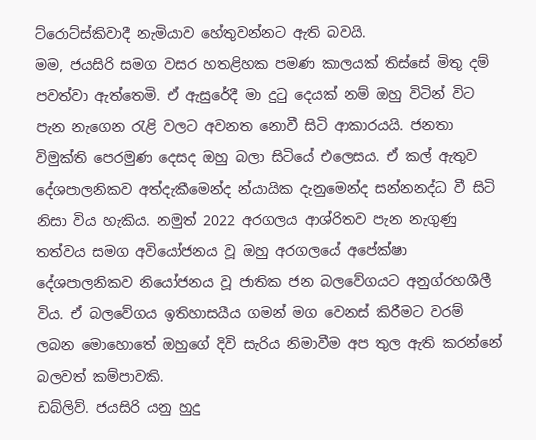ට්රොට්ස්කිවාදී නැමියාව හේතුවන්නට ඇති බවයි.
මම, ජයසිරි සමග වසර හතළිහක පමණ කාලයක් තිස්සේ මිතු දම් පවත්වා ඇත්තෙමි. ඒ ඇසුරේදී මා දුටු දෙයක් නම් ඔහු විටින් විට පැන නැගෙන රැළි වලට අවනත නොවී සිටි ආකාරයයි. ජනතා විමුක්ති පෙරමුණ දෙසද ඔහු බලා සිටියේ එලෙසය. ඒ කල් ඇතුව දේශපාලනිකව අත්දැකීමෙන්ද න්යායික දැනුමෙන්ද සන්නනද්ධ වී සිටි නිසා විය හැකිය. නමුත් 2022 අරගලය ආශ්රිතව පැන නැගුණු තත්වය සමග අවියෝජනය වූ ඔහු අරගලයේ අපේක්ෂා දේශපාලනිකව නියෝජනය වූ ජාතික ජන බලවේගයට අනුග්රහශීලී විය. ඒ බලවේගය ඉතිහාසයීය ගමන් මග වෙනස් කිරීමට වරම් ලබන මොහොතේ ඔහුගේ දිවි සැරිය නිමාවීම අප තුල ඇති කරන්නේ බලවත් කම්පාවකි.
ඩබ්ලිව්. ජයසිරි යනු හුදු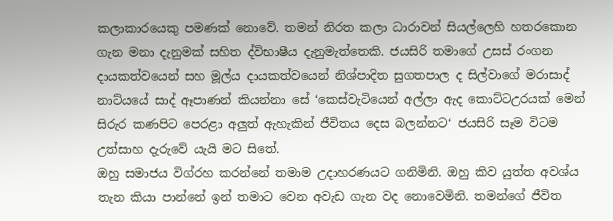කලාකාරයෙකු පමණක් නොවේ. තමන් නිරත කලා ධාරාවන් සියල්ලෙහි හතරකොන ගැන මනා දැනුමක් සහිත ද්විභාෂීය දැනුමැත්තෙකි. ජයසිරි තමාගේ උසස් රංගන දායකත්වයෙන් සහ මූල්ය දායකත්වයෙන් නිශ්පාදිත සුගතපාල ද සිල්වාගේ මරාසාද් නාට්යයේ සාද් ඈපාණන් කියන්නා සේ ‘කෙස්වැටියෙන් අල්ලා ඇද කොට්ටඋරයක් මෙන් සිරුර කණපිට පෙරළා අලුත් ඇහැකින් ජීවිතය දෙස බලන්නට‘ ජයසිරි සෑම විටම උත්සාහ දැරුවේ යැයි මට සිතේ.
ඔහු සමාජය විග්රහ කරන්නේ තමාම උදාහරණයට ගනිමිනි. ඔහු කිව යුත්ත අවශ්ය තැන කියා පාන්නේ ඉන් තමාට වෙන අවැඩ ගැන වද නොවෙමිනි. තමන්ගේ ජීවිත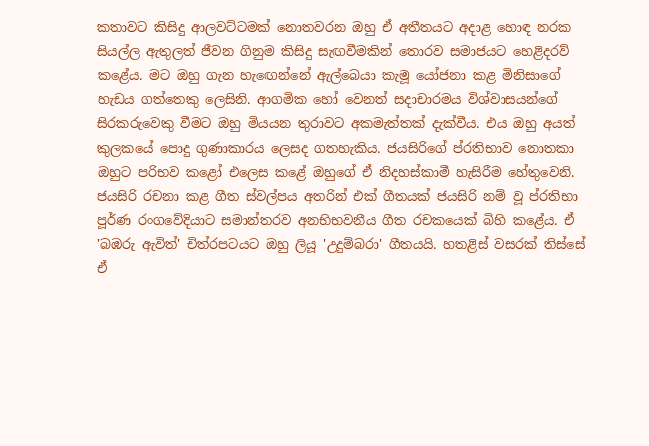කතාවට කිසිදු ආලවට්ටමක් නොතවරන ඔහු ඒ අතීතයට අදාළ හොඳ නරක සියල්ල ඇතුලත් ජීවන ගිනුම කිසිදු සැඟවීමකින් තොරව සමාජයට හෙළිදරව් කළේය. මට ඔහු ගැන හැඟෙන්නේ ඇල්බෙයා කැමූ යෝජනා කළ මිනිසාගේ හැඩය ගත්තෙකු ලෙසිනි. ආගමික හෝ වෙනත් සදාචාරමය විශ්වාසයන්ගේ සිරකරුවෙකු වීමට ඔහු මියයන තුරාවට අකමැත්තක් දැක්වීය. එය ඔහු අයත් කුලකයේ පොදු ගුණාකාරය ලෙසද ගතහැකිය. ජයසිරිගේ ප්රතිභාව නොතකා ඔහුට පරිභව කළෝ එලෙස කළේ ඔහුගේ ඒ නිදහස්කාමී හැසිරීම හේතුවෙනි.
ජයසිරි රචනා කළ ගීත ස්වල්පය අතරින් එක් ගීතයක් ජයසිරි නම් වූ ප්රතිභා පූර්ණ රංගවේදියාට සමාන්තරව අනභිභවනීය ගීත රචකයෙක් බිහි කළේය. ඒ 'බඹරු ඇවිත්' චිත්රපටයට ඔහු ලියූ 'උදුම්බරා' ගීතයයි. හතළිස් වසරක් තිස්සේ ඒ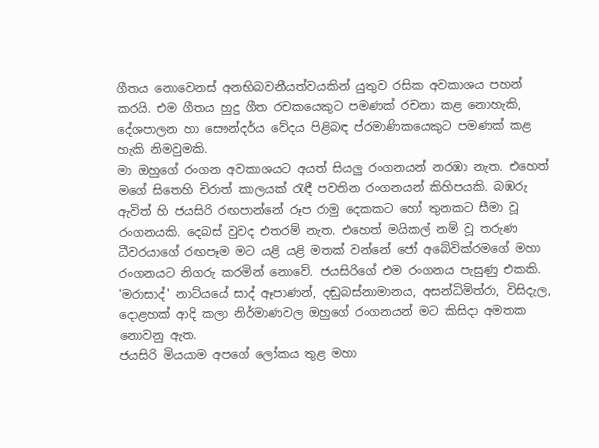ගීතය නොවෙනස් අනභිබවනීයත්වයකින් යුතුව රසික අවකාශය පහන් කරයි. එම ගීතය හුදු ගීත රචකයෙකුට පමණක් රචනා කළ නොහැකි, දේශපාලන හා සෞන්දර්ය වේදය පිළිබඳ ප්රමාණිකයෙකුට පමණක් කළ හැකි නිමවුමකි.
මා ඔහුගේ රංගන අවකාශයට අයත් සියලු රංගනයන් නරඹා නැත. එහෙත් මගේ සිතෙහි චිරාත් කාලයක් රැඳී පවතින රංගනයන් කිහිපයකි. බඹරු ඇවිත් හි ජයසිරි රඟපාන්නේ රූප රාමු දෙකකට හෝ තුනකට සීමා වූ රංගනයකි. දෙබස් වුවද එතරම් නැත. එහෙත් මයිකල් නම් වූ තරුණ ධීවරයාගේ රඟපෑම මට යළි යළි මතක් වන්නේ ජෝ අබේවික්රමගේ මහා රංගනයට නිගරු කරමින් නොවේ. ජයසිරිගේ එම රංගනය පැසුණු එකකි. 'මරාසාද්' නාට්යයේ සාද් ඈපාණන්, දඬුබස්නාමානය, අසන්ධිමිත්රා, විසිදැල, දොළහක් ආදි කලා නිර්මාණවල ඔහුගේ රංගනයන් මට කිසිදා අමතක නොවනු ඇත.
ජයසිරි මියයාම අපගේ ලෝකය තුළ මහා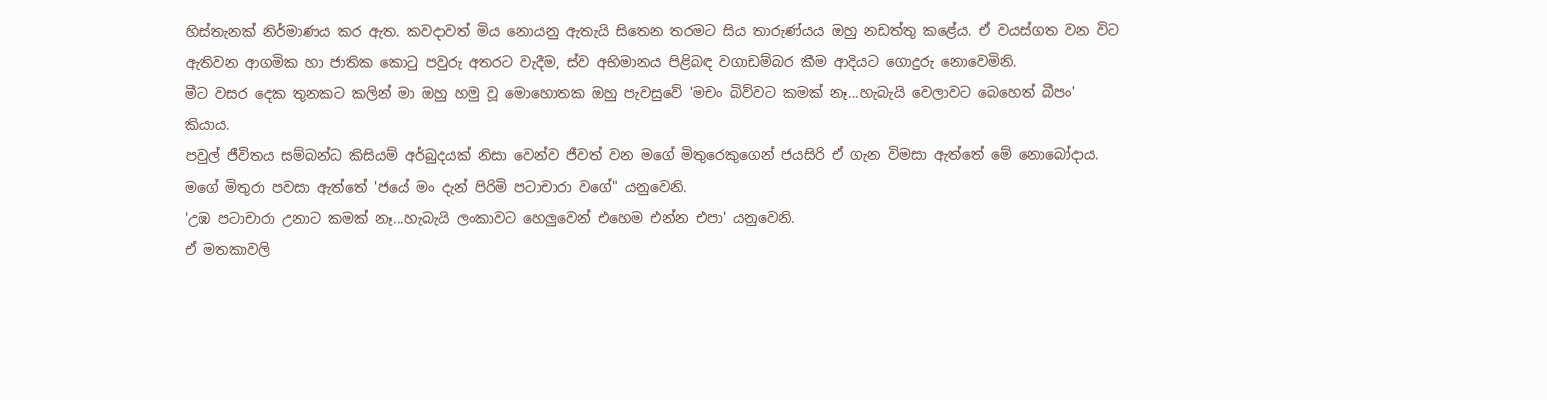හිස්තැනක් නිර්මාණය කර ඇත. කවදාවත් මිය නොයනු ඇතැයි සිතෙන තරමට සිය තාරුණ්යය ඔහු නඩත්තු කළේය. ඒ වයස්ගත වන විට ඇතිවන ආගමික හා ජාතික කොටු පවුරු අතරට වැදීම, ස්ව අභිමානය පිළිබඳ වගාඩම්බර කීම ආදියට ගොදුරු නොවෙමිනි.
මීට වසර දෙක තුනකට කලින් මා ඔහු හමු වූ මොහොතක ඔහු පැවසුවේ 'මචං බිව්වට කමක් නෑ...හැබැයි වෙලාවට බෙහෙත් බීපං' කියාය.
පවුල් ජීවිතය සම්බන්ධ කිසියම් අර්බුදයක් නිසා වෙන්ව ජීවත් වන මගේ මිතුරෙකුගෙන් ජයසිරි ඒ ගැන විමසා ඇත්තේ මේ නොබෝදාය. මගේ මිතුරා පවසා ඇත්තේ 'ජයේ මං දැන් පිරිමි පටාචාරා වගේ" යනුවෙනි.
'උඹ පටාචාරා උනාට කමක් නෑ...හැබැයි ලංකාවට හෙලුවෙන් එහෙම එන්න එපා' යනුවෙනි.
ඒ මතකාවලි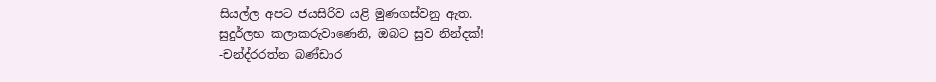සියල්ල අපට ජයසිරිව යළි මුණගස්වනු ඇත.
සුදුර්ලභ කලාකරුවාණෙනි, ඔබට සුව නින්දක්!
-චන්ද්රරත්න බණ්ඩාර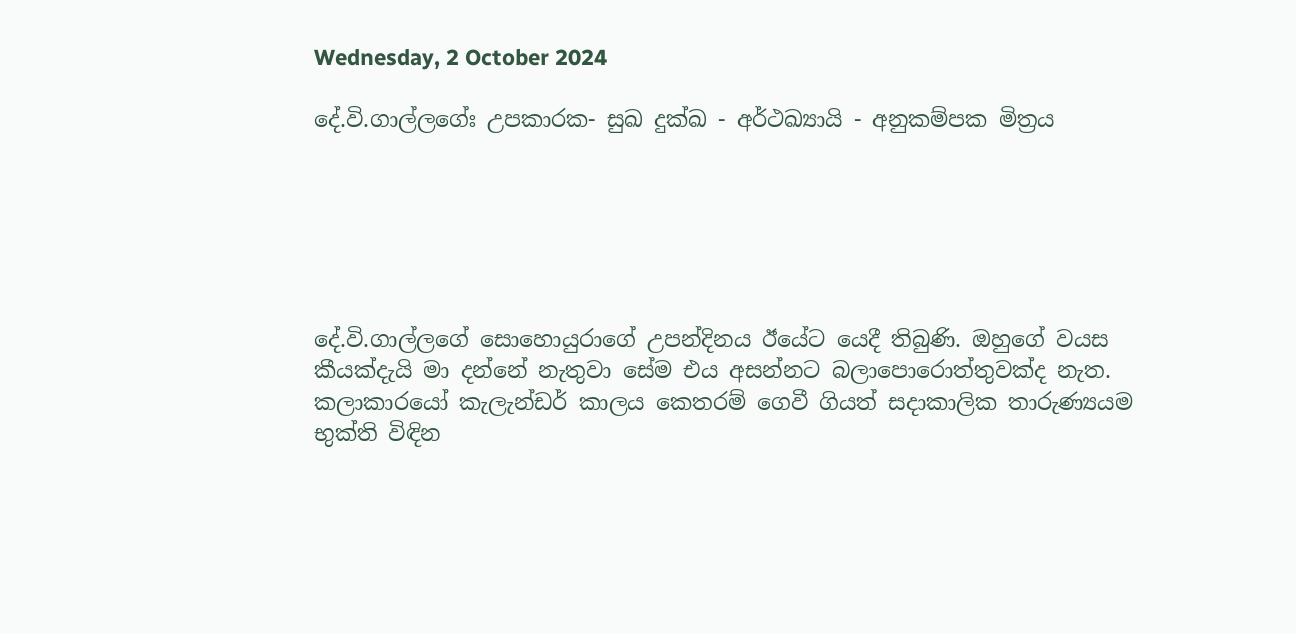Wednesday, 2 October 2024

දේ.වි.ගාල්ලගේඃ උපකාරක- සුඛ දුක්ඛ - අර්ථඛ්‍යායි - අනුකම්පක මිත්‍රය






දේ.වි.ගාල්ලගේ සොහොයුරාගේ උපන්දිනය ඊයේට යෙදී තිබුණි. ඔහුගේ වයස කීයක්දැයි මා දන්නේ නැතුවා සේම එය අසන්නට බලාපොරොත්තුවක්ද නැත. කලාකාරයෝ කැලැන්ඩර් කාලය කෙතරම් ගෙවී ගියත් සදාකාලික තාරුණ්‍යයම භුක්ති විඳින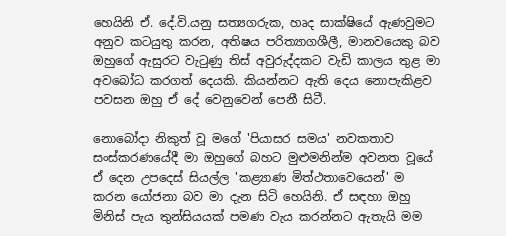හෙයිනි ඒ. දේ.වි.යනු සත්‍යගරුක, හෘද සාක්ෂියේ ඇණවුමට අනුව කටයුතු කරන, අතිෂය පරිත්‍යාගශීලී, මානවයෙකු බව ඔහුගේ ඇසුරට වැටුණු තිස් අවුරුද්දකට වැඩි කාලය තුළ මා අවබෝධ කරගත් දෙයකි. කියන්නට ඇති දෙය නොපැකිළව පවසන ඔහු ඒ දේ වෙනුවෙන් පෙනී සිටී.

නොබෝදා නිකුත් වූ මගේ 'පියාසර සමය' නවකතාව සංස්කරණයේදී මා ඔහුගේ බහට මුළුමනින්ම අවනත වූයේ ඒ දෙන උපදෙස් සියල්ල 'කළ්‍යාණ මිත්ථතාවෙයෙන්' ම කරන යෝජනා බව මා දැන සිටි හෙයිනි. ඒ සඳහා ඔහු මිනිස් පැය තුන්සියයක් පමණ වැය කරන්නට ඇතැයි මම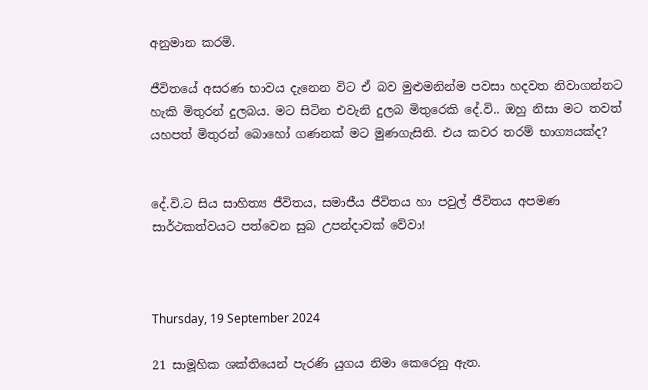අනුමාන කරමි.

ජීවිතයේ අසරණ භාවය දැනෙන විට ඒ බව මුළුමනින්ම පවසා හදවත නිවාගන්නට හැකි මිතුරන් දුලබය. මට සිටින එවැනි දුලබ මිතුරෙකි දේ.වි.. ඔහු නිසා මට තවත් යහපත් මිතුරන් බොහෝ ගණනක් මට මුණගැසිනි. එය කවර තරම් භාග්‍යයක්ද?


දේ.වි.ට සිය සාහිත්‍ය ජීවිතය, සමාජීය ජීවිතය හා පවුල් ජීවිතය අපමණ සාර්ථකත්වයට පත්වෙන සුබ උපන්දාවක් වේවා!



Thursday, 19 September 2024

21 සාමූහික ශක්තියෙන් පැරණි යුගය නිමා කෙරෙනු ඇත.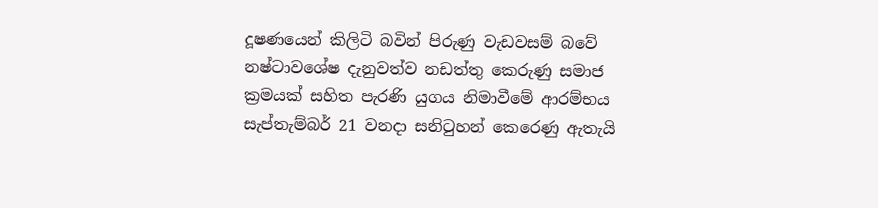දූෂණයෙන් කිලිටි බවින් පිරුණු වැඩවසම් බවේ නෂ්ටාවශේෂ දැනුවත්ව නඩත්තු කෙරුණු සමාජ ක්‍රමයක් සහිත පැරණි යුගය නිමාවීමේ ආරම්භය සැප්තැම්බර් 21 වනදා සනිටුහන් කෙරෙණු ඇතැයි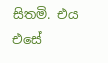සිතමි. එය එසේ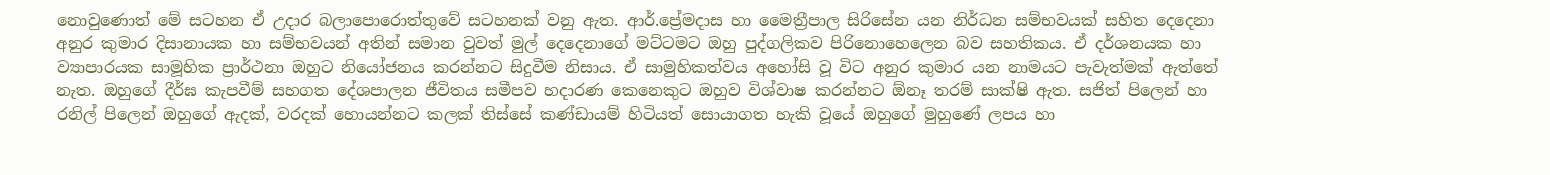නොවුණොත් මේ සටහන ඒ උදාර බලාපොරොත්තුවේ සටහනක් වනු ඇත. ආර්.ප්‍රේමදාස හා මෛත්‍රීපාල සිරිසේන යන නිර්ධන සම්භවයක් සහිත දෙදෙනා අනුර කුමාර දිසානායක හා සම්භවයන් අතින් සමාන වුවත් මුල් දෙදෙනාගේ මට්ටමට ඔහු පුද්ගලිකව පිරිනොහෙලෙන බව සහතිකය. ඒ දර්ශනයක හා ව්‍යාපාරයක සාමූහික ප්‍රාර්ථනා ඔහුට නියෝජනය කරන්නට සිදුවීම නිසාය. ඒ සාමුහිකත්වය අහෝසි වූ විට අනුර කුමාර යන නාමයට පැවැත්මක් ඇත්තේ නැත. ඔහුගේ දීර්ඝ කැපවීම් සහගත දේශපාලන ජීවිතය සමීපව හදාරණ කෙනෙකුට ඔහුව විශ්වාෂ කරන්නට ඕනෑ තරම් සාක්ෂි ඇත. සජිත් පිලෙන් හා රනිල් පිලෙන් ඔහුගේ ඇදක්, වරදක් හොයන්නට කලක් තිස්සේ කණ්ඩායම් හිටියත් සොයාගත හැකි වූයේ ඔහුගේ මුහුණේ ලපය හා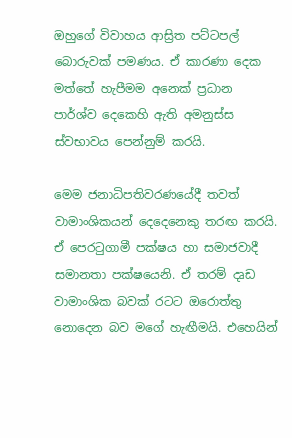ඔහුගේ විවාහය ආස්‍රිත පට්ටපල් බොරුවක් පමණය. ඒ කාරණා දෙක මත්තේ හැපීමම අනෙක් ප්‍රධාන පාර්ශ්ව දෙකෙහි ඇති අමනුස්ස ස්වභාවය පෙන්නුම් කරයි.

මෙම ජනාධිපතිවරණයේදී තවත් වාමාංශිකයන් දෙදෙනෙකු තරඟ කරයි. ඒ පෙරටුගාමී පක්ෂය හා සමාජවාදී සමානතා පක්ෂයෙනි. ඒ තරම් දෘඩ වාමාංශික බවක් රටට ඔරොත්තු නොදෙන බව මගේ හැඟීමයි. එහෙයින්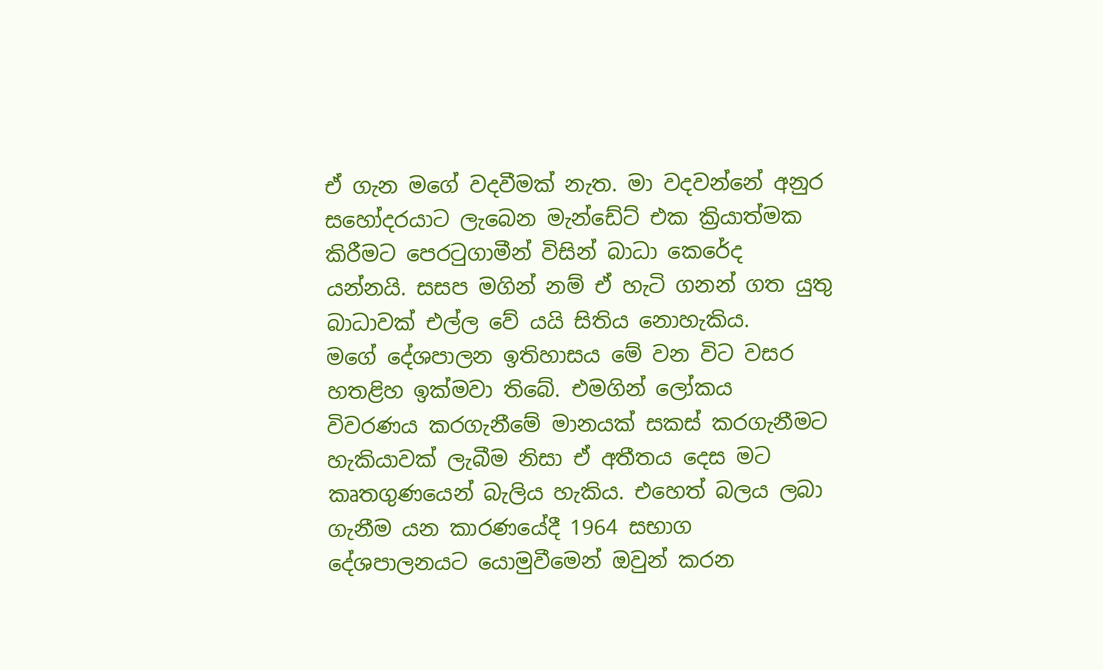ඒ ගැන මගේ වදවීමක් නැත. මා වදවන්නේ අනුර සහෝදරයාට ලැබෙන මැන්ඩේට් එක ක්‍රියාත්මක කිරීමට පෙරටුගාමීන් විසින් බාධා කෙරේද යන්නයි. සසප මගින් නම් ඒ හැටි ගනන් ගත යුතු බාධාවක් එල්ල වේ යයි සිතිය නොහැකිය.
මගේ දේශපාලන ඉතිහාසය මේ වන විට වසර හතළිහ ඉක්මවා තිබේ. එමගින් ලෝකය විවරණය කරගැනීමේ මානයක් සකස් කරගැනීමට හැකියාවක් ලැබීම නිසා ඒ අතීතය දෙස මට කෘතගුණයෙන් බැලිය හැකිය. එහෙත් බලය ලබා ගැනීම යන කාරණයේදී 1964 සභාග දේශපාලනයට යොමුවීමෙන් ඔවුන් කරන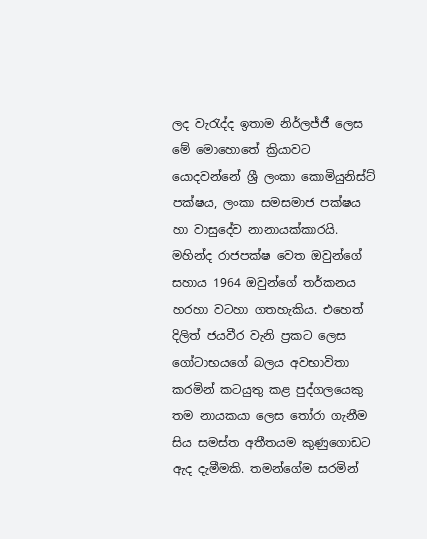ලද වැරැද්ද ඉතාම නිර්ලජ්ජී ලෙස මේ මොහොතේ ක්‍රියාවට යොදවන්නේ ශ්‍රී ලංකා කොමියුනිස්ට් පක්ෂය, ලංකා සමසමාජ පක්ෂය හා වාසුදේව නානායක්කාරයි. මහින්ද රාජපක්ෂ වෙත ඔවුන්ගේ සහාය 1964 ඔවුන්ගේ තර්කනය හරහා වටහා ගතහැකිය. එහෙත් දිලිත් ජයවීර වැනි ප්‍රකට ලෙස ගෝටාභයගේ බලය අවභාවිතා කරමින් කටයුතු කළ පුද්ගලයෙකු තම නායකයා ලෙස තෝරා ගැනීම සිය සමස්ත අතීතයම කුණුගොඩට ඇද දැමීමකි. තමන්ගේම සරමින්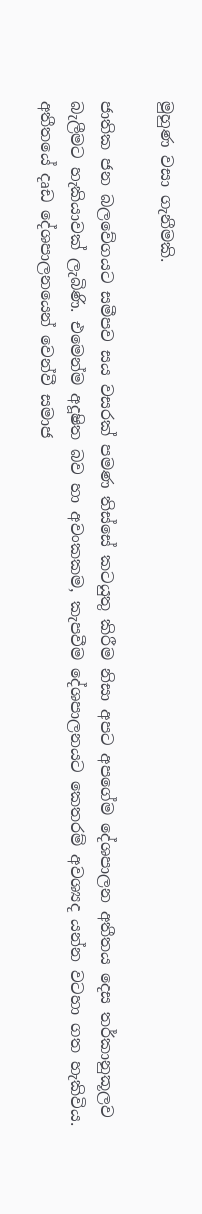මුහුණ වසා ගැනීමකි.

ජාතික ජන බලවේගයට සමීපව සය වසරක් පමණ තිස්සේ කටයුතු කිරීම නිසා අපට අපගේම දේශපාලන අතීතය දෙස තර්කානුකූලව බැලීමට හැකියාවක් ලැබිණි. එමෙන්ම අදූෂිත බව හා අවංකකම, කැපවීම දේශපාලනයට කෙතරම් අවශ්‍යද යන්න වටහා ගත හැකිවිය.
අතීතයේ දෘඩ දේශපාලනයෙන් වෙන්වී සමාජ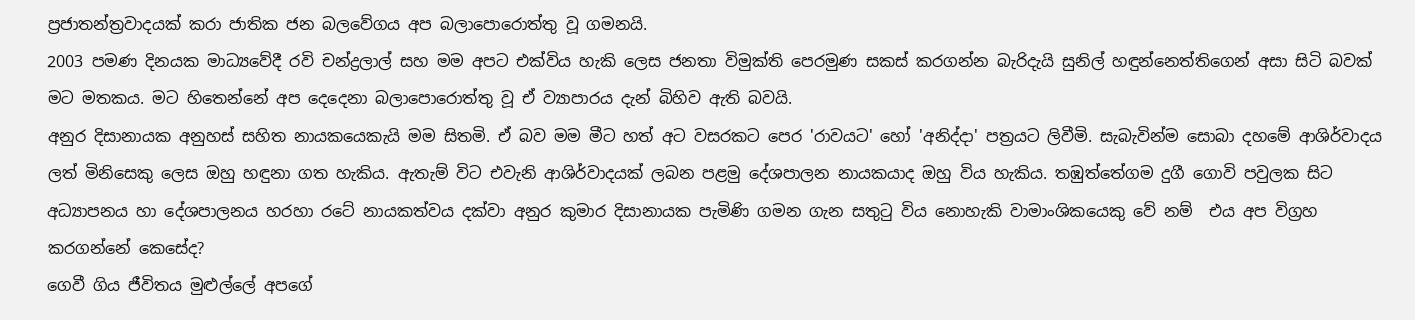ප්‍රජාතන්ත්‍රවාදයක් කරා ජාතික ජන බලවේගය අප බලාපොරොත්තු වූ ගමනයි.
2003 පමණ දිනයක මාධ්‍යවේදී රවි චන්ද්‍රලාල් සහ මම අපට එක්විය හැකි ලෙස ජනතා විමුක්ති පෙරමුණ සකස් කරගන්න බැරිදැයි සුනිල් හඳුන්නෙත්තිගෙන් අසා සිටි බවක් මට මතකය. මට හිතෙන්නේ අප දෙදෙනා බලාපොරොත්තු වූ ඒ ව්‍යාපාරය දැන් බිහිව ඇති බවයි.
අනුර දිසානායක අනුහස් සහිත නායකයෙකැයි මම සිතමි. ඒ බව මම මීට හත් අට වසරකට පෙර 'රාවයට' හෝ 'අනිද්දා' පත්‍රයට ලිවීමි. සැබැවින්ම සොබා දහමේ ආශිර්වාදය ලත් මිනිසෙකු ලෙස ඔහු හඳුනා ගත හැකිය. ඇතැම් විට එවැනි ආශිර්වාදයක් ලබන පළමු දේශපාලන නායකයාද ඔහු විය හැකිය. තඹුත්තේගම දුගී ගොවි පවුලක සිට අධ්‍යාපනය හා දේශපාලනය හරහා රටේ නායකත්වය දක්වා අනුර කුමාර දිසානායක පැමිණි ගමන ගැන සතුටු විය නොහැකි වාමාංශිකයෙකු වේ නම්  එය අප විග්‍රහ කරගන්නේ කෙසේද?
ගෙවී ගිය ජීවිතය මුළුල්ලේ අපගේ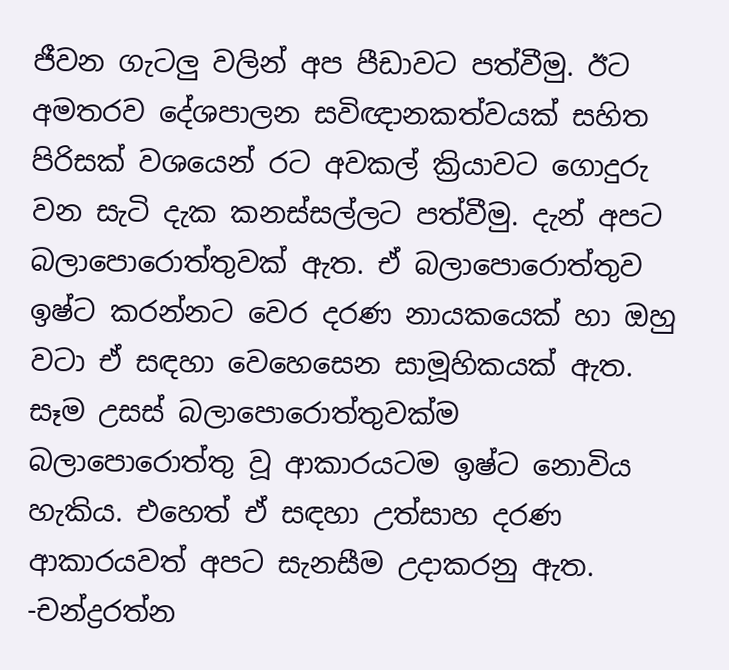ජීවන ගැටලු වලින් අප පීඩාවට පත්වීමු. ඊට අමතරව දේශපාලන සවිඥානකත්වයක් සහිත පිරිසක් වශයෙන් රට අවකල් ක්‍රියාවට ගොදුරු වන සැටි දැක කනස්සල්ලට පත්වීමු. දැන් අපට බලාපොරොත්තුවක් ඇත. ඒ බලාපොරොත්තුව ඉෂ්ට කරන්නට වෙර දරණ නායකයෙක් හා ඔහු වටා ඒ සඳහා වෙහෙසෙන සාමූහිකයක් ඇත. සෑම උසස් බලාපොරොත්තුවක්ම බලාපොරොත්තු වූ ආකාරයටම ඉෂ්ට නොවිය හැකිය. එහෙත් ඒ සඳහා උත්සාහ දරණ ආකාරයවත් අපට සැනසීම උදාකරනු ඇත.
-චන්ද්‍රරත්න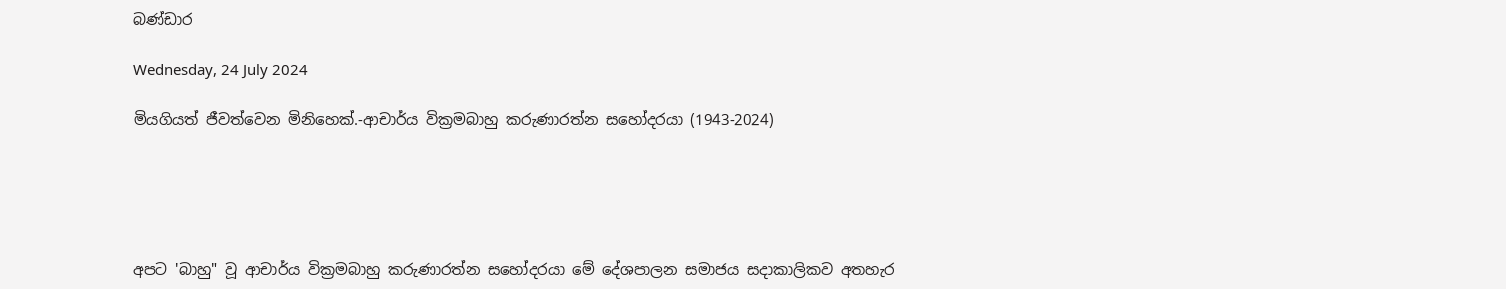බණ්ඩාර

Wednesday, 24 July 2024

මියගියත් ජීවත්වෙන මිනිහෙක්.-ආචාර්ය වික්‍රමබාහු කරුණාරත්න සහෝදරයා (1943-2024)





අපට 'බාහු" වූ ආචාර්ය වික්‍රමබාහු කරුණාරත්න සහෝදරයා මේ දේශපාලන සමාජය සදාකාලිකව අතහැර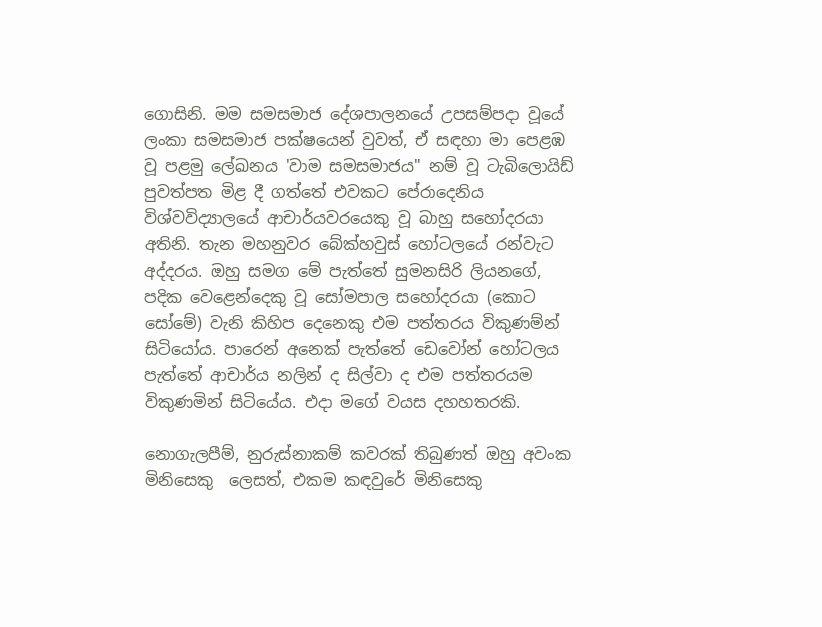ගොසිනි. මම සමසමාජ දේශපාලනයේ උපසම්පදා වූයේ ලංකා සමසමාජ පක්ෂයෙන් වුවත්, ඒ සඳහා මා පෙළඹ වූ පළමු ලේඛනය 'වාම සමසමාජය" නම් වූ ටැබිලොයිඩ් පුවත්පත මිළ දී ගත්තේ එවකට පේරාදෙනිය විශ්වවිද්‍යාලයේ ආචාර්යවරයෙකු වූ බාහු සහෝදරයා අතිනි. තැන මහනුවර බේක්හවුස් හෝටලයේ රන්වැට අද්දරය. ඔහු සමග මේ පැත්තේ සුමනසිරි ලියනගේ, පදික වෙළෙන්දෙකු වූ සෝමපාල සහෝදරයා (කොට සෝමේ) වැනි කිහිප දෙනෙකු එම පත්තරය විකුණම්න් සිටියෝය. පාරෙන් අනෙක් පැත්තේ ඩෙවෝන් හෝටලය පැත්තේ ආචාර්ය නලින් ද සිල්වා ද එම පත්තරයම විකුණමින් සිටියේය. එදා මගේ වයස දහහතරකි.

නොගැලපීම්, නුරුස්නාකම් කවරක් තිබුණත් ඔහු අවංක මිනිසෙකු  ලෙසත්, එකම කඳවුරේ මිනිසෙකු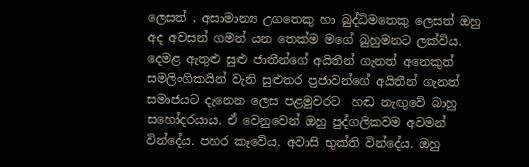ලෙසත් , අසාමාන්‍ය උගතෙකු හා බුද්ධිමතෙකු ලෙසත් ඔහු අද අවසන් ගමන් යන තෙක්ම මගේ බුහුමනට ලක්විය. දෙමළ ඇතුළු සුළු ජාතීන්ගේ අයිතීන් ගැනත් අනෙකුත් සමලිංගිකයින් වැනි සුළුතර ප්‍රජාවන්ගේ අයිතීන් ගැනත් සමාජයට දැනෙන ලෙස පළමුවරට  හඬ නැඟුවේ බාහු සහෝදරයාය. ඒ වෙනුවෙන් ඔහු පුද්ගලිකවම අවමන් වින්දේය. පහර කෑවේය. අවාසි භුක්ති වින්දේය. ඔහු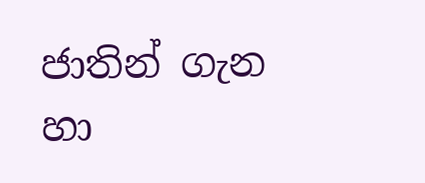ජාතින් ගැන හා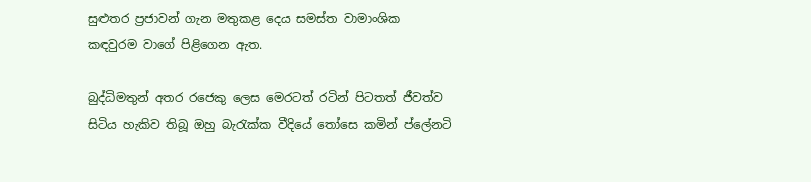සුළුතර ප්‍රජාවන් ගැන මතුකළ දෙය සමස්ත වාමාංශික කඳවුරම වාගේ පිළිගෙන ඇත.

බුද්ධිමතුන් අතර රජෙකු ලෙස මෙරටත් රටින් පිටතත් ජීවත්ව සිටිය හැකිව තිබූ ඔහු බැරැක්ක වීදියේ තෝසෙ කමින් ප්ලේනටි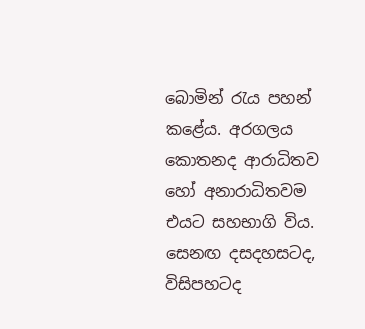බොමින් රැය පහන් කළේය. අරගලය කොතනද ආරාධිතව හෝ අනාරාධිතවම එයට සහභාගි විය. සෙනඟ දසදහසටද, විසිපහටද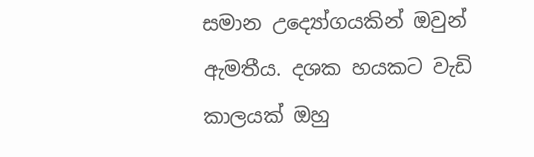සමාන උද්‍යෝගයකින් ඔවුන් ඇමතීය. දශක හයකට වැඩි කාලයක් ඔහු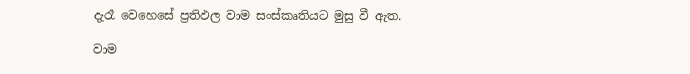දැරෑ වෙහෙසේ ප්‍රතිඵල වාම සංස්කෘතියට මුසු වී ඇත.

වාම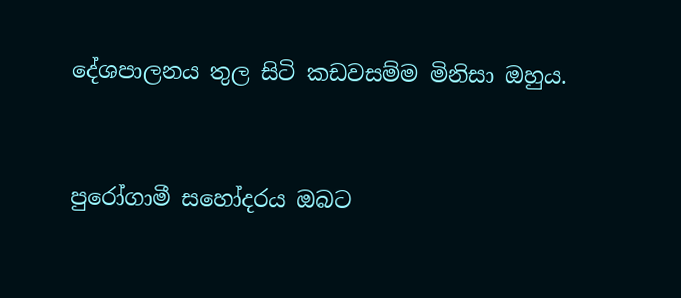දේශපාලනය තුල සිටි කඩවසම්ම මිනිසා ඔහුය.


පුරෝගාමී සහෝදරය ඔබට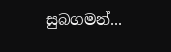සුබගමන්...